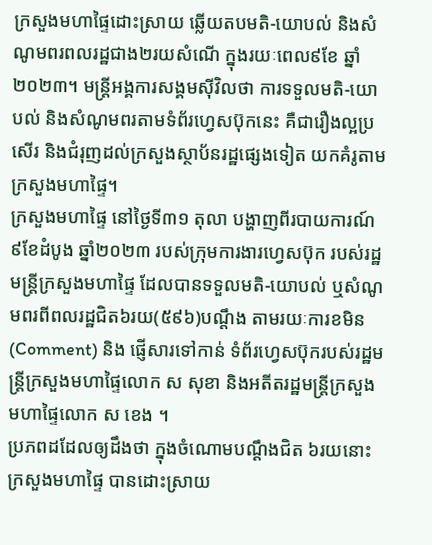ក្រសួងមហាផ្ទៃដោះស្រាយ ឆ្លើយតបមតិ-យោបល់ និងសំណូមពរពលរដ្ឋជាង២រយសំណើ ក្នុងរយៈពេល៩ខែ ឆ្នាំ២០២៣។ មន្ត្រីអង្គការសង្គមស៊ីវិលថា ការទទួលមតិ-យោបល់ និងសំណូមពរតាមទំព័រហ្វេសប៊ុកនេះ គឺជារឿងល្អប្រសើរ និងជំរុញដល់ក្រសួងស្ថាប័នរដ្ឋផ្សេងទៀត យកគំរូតាមក្រសួងមហាផ្ទៃ។
ក្រសួងមហាផ្ទៃ នៅថ្ងៃទី៣១ តុលា បង្ហាញពីរបាយការណ៍ ៩ខែដំបូង ឆ្នាំ២០២៣ របស់ក្រុមការងារហ្វេសប៊ុក របស់រដ្ឋមន្ត្រីក្រសួងមហាផ្ទៃ ដែលបានទទួលមតិ-យោបល់ ឬសំណូមពរពីពលរដ្ឋជិត៦រយ(៥៩៦)បណ្ដឹង តាមរយៈការខមិន(Comment) និង ផ្ញើសារទៅកាន់ ទំព័រហ្វេសប៊ុករបស់រដ្ឋមន្ត្រីក្រសួងមហាផ្ទៃលោក ស សុខា និងអតីតរដ្ឋមន្ត្រីក្រសួងមហាផ្ទៃលោក ស ខេង ។
ប្រភពដដែលឲ្យដឹងថា ក្នុងចំណោមបណ្ដឹងជិត ៦រយនោះ ក្រសួងមហាផ្ទៃ បានដោះស្រាយ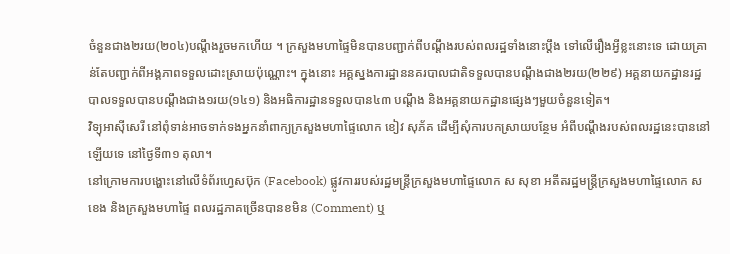ចំនួនជាង២រយ(២០៤)បណ្ដឹងរួចមកហើយ ។ ក្រសួងមហាផ្ទៃមិនបានបញ្ជាក់ពីបណ្ដឹងរបស់ពលរដ្ឋទាំងនោះប្ដឹង ទៅលើរឿងអ្វីខ្លះនោះទេ ដោយគ្រាន់តែបញ្ជាក់ពីអង្គភាពទទួលដោះស្រាយប៉ុណ្ណោះ។ ក្នុងនោះ អគ្គស្នងការដ្ឋាននគរបាលជាតិទទួលបានបណ្ដឹងជាង២រយ(២២៩) អគ្គនាយកដ្ឋានរដ្ឋបាលទទួលបានបណ្ដឹងជាង១រយ(១៤១) និងអធិការដ្ឋានទទួលបាន៤៣ បណ្ដឹង និងអគ្គនាយកដ្ឋានផ្សេងៗមួយចំនួនទៀត។
វិទ្យុអាស៊ីសេរី នៅពុំទាន់អាចទាក់ទងអ្នកនាំពាក្យក្រសួងមហាផ្ទៃលោក ខៀវ សុភ័គ ដើម្បីសុំការបកស្រាយបន្ថែម អំពីបណ្ដឹងរបស់ពលរដ្ឋនេះបាននៅឡើយទេ នៅថ្ងៃទី៣១ តុលា។
នៅក្រោមការបង្ហោះនៅលើទំព័រហ្វេសប៊ុក (Facebook) ផ្លូវការរបស់រដ្ឋមន្ត្រីក្រសួងមហាផ្ទៃលោក ស សុខា អតីតរដ្ឋមន្ត្រីក្រសួងមហាផ្ទៃលោក ស ខេង និងក្រសួងមហាផ្ទៃ ពលរដ្ឋភាគច្រើនបានខមិន (Comment) ឬ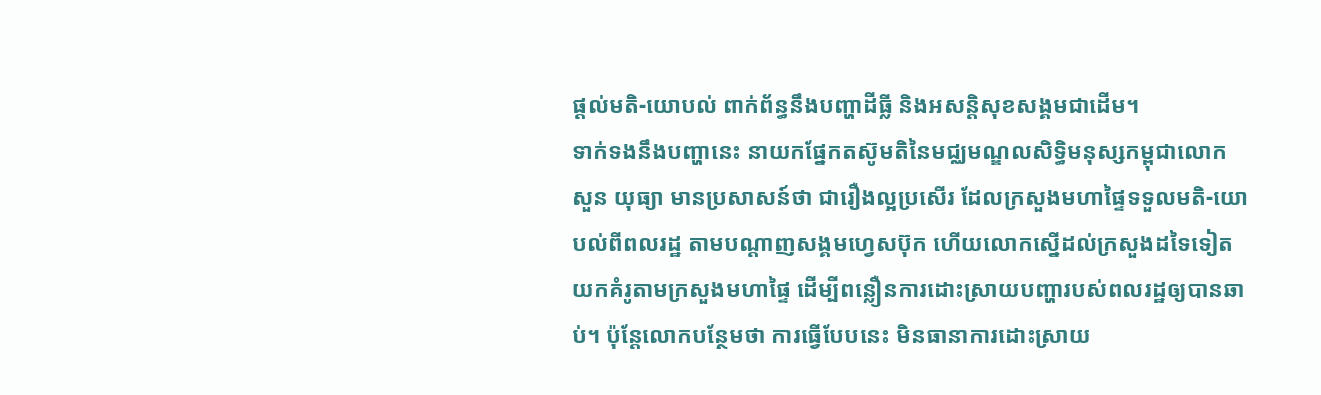ផ្ដល់មតិ-យោបល់ ពាក់ព័ន្ធនឹងបញ្ហាដីធ្លី និងអសន្តិសុខសង្គមជាដើម។
ទាក់ទងនឹងបញ្ហានេះ នាយកផ្នែកតស៊ូមតិនៃមជ្ឈមណ្ឌលសិទ្ធិមនុស្សកម្ពុជាលោក សួន យុធ្យា មានប្រសាសន៍ថា ជារឿងល្អប្រសើរ ដែលក្រសួងមហាផ្ទៃទទួលមតិ-យោបល់ពីពលរដ្ឋ តាមបណ្ដាញសង្គមហ្វេសប៊ុក ហើយលោកស្នើដល់ក្រសួងដទៃទៀត យកគំរូតាមក្រសួងមហាផ្ទៃ ដើម្បីពន្លឿនការដោះស្រាយបញ្ហារបស់ពលរដ្ឋឲ្យបានឆាប់។ ប៉ុន្តែលោកបន្ថែមថា ការធ្វើបែបនេះ មិនធានាការដោះស្រាយ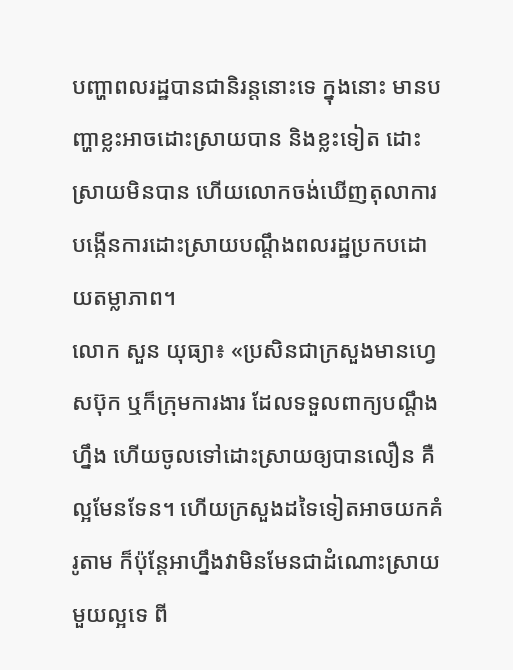បញ្ហាពលរដ្ឋបានជានិរន្តនោះទេ ក្នុងនោះ មានបញ្ហាខ្លះអាចដោះស្រាយបាន និងខ្លះទៀត ដោះស្រាយមិនបាន ហើយលោកចង់ឃើញតុលាការបង្កើនការដោះស្រាយបណ្ដឹងពលរដ្ឋប្រកបដោយតម្លាភាព។
លោក សួន យុធ្យា៖ «ប្រសិនជាក្រសួងមានហ្វេសប៊ុក ឬក៏ក្រុមការងារ ដែលទទួលពាក្យបណ្ដឹងហ្នឹង ហើយចូលទៅដោះស្រាយឲ្យបានលឿន គឺល្អមែនទែន។ ហើយក្រសួងដទៃទៀតអាចយកគំរូតាម ក៏ប៉ុន្តែអាហ្នឹងវាមិនមែនជាដំណោះស្រាយមួយល្អទេ ពី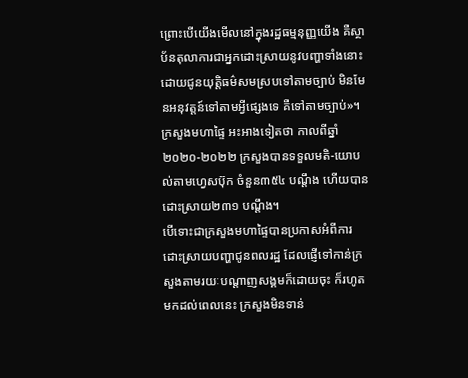ព្រោះបើយើងមើលនៅក្នុងរដ្ឋធម្មនុញ្ញយើង គឺស្ថាប័នតុលាការជាអ្នកដោះស្រាយនូវបញ្ហាទាំងនោះដោយជូនយុត្តិធម៌សមស្របទៅតាមច្បាប់ មិនមែនអនុវត្តន៍ទៅតាមអ្វីផ្សេងទេ គឺទៅតាមច្បាប់»។
ក្រសួងមហាផ្ទៃ អះអាងទៀតថា កាលពីឆ្នាំ២០២០-២០២២ ក្រសួងបានទទួលមតិ-យោបល់តាមហ្វេសប៊ុក ចំនួន៣៥៤ បណ្ដឹង ហើយបានដោះស្រាយ២៣១ បណ្ដឹង។
បើទោះជាក្រសួងមហាផ្ទៃបានប្រកាសអំពីការដោះស្រាយបញ្ហាជូនពលរដ្ឋ ដែលផ្ញើទៅកាន់ក្រសួងតាមរយៈបណ្ដាញសង្គមក៏ដោយចុះ ក៏រហូតមកដល់ពេលនេះ ក្រសួងមិនទាន់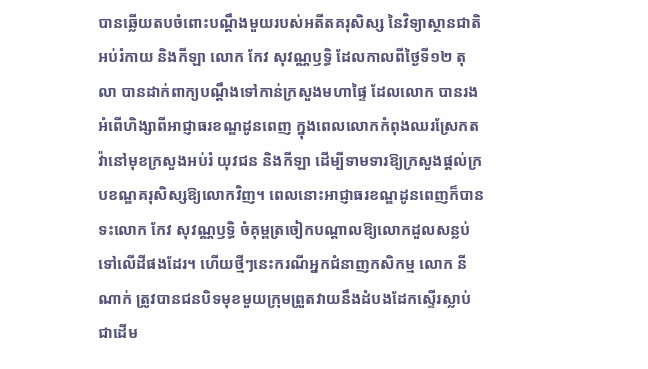បានឆ្លើយតបចំពោះបណ្ដឹងមួយរបស់អតីតគរុសិស្ស នៃវិទ្យាស្ថានជាតិ អប់រំកាយ និងកីឡា លោក កែវ សុវណ្ណឫទ្ធិ ដែលកាលពីថ្ងៃទី១២ តុលា បានដាក់ពាក្យបណ្ដឹងទៅកាន់ក្រសួងមហាផ្ទៃ ដែលលោក បានរងអំពើហិង្សាពីអាជ្ញាធរខណ្ឌដូនពេញ ក្នុងពេលលោកកំពុងឈរស្រែកតវ៉ានៅមុខក្រសួងអប់រំ យុវជន និងកីឡា ដើម្បីទាមទារឱ្យក្រសួងផ្ដល់ក្របខណ្ឌគរុសិស្សឱ្យលោកវិញ។ ពេលនោះអាជ្ញាធរខណ្ឌដូនពេញក៏បានទះលោក កែវ សុវណ្ណឫទ្ធិ ចំគុម្ពត្រចៀកបណ្ដាលឱ្យលោកដួលសន្លប់ទៅលើដីផងដែរ។ ហើយថ្មីៗនេះករណីអ្នកជំនាញកសិកម្ម លោក នី ណាក់ ត្រូវបានជនបិទមុខមួយក្រុមព្រួតវាយនឹងដំបងដែកស្ទើរស្លាប់ ជាដើម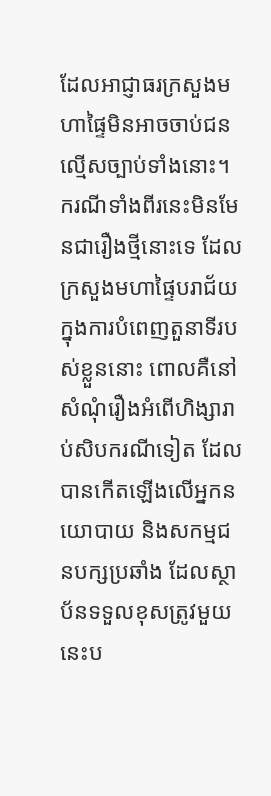ដែលអាជ្ញាធរក្រសួងមហាផ្ទៃមិនអាចចាប់ជនល្មើសច្បាប់ទាំងនោះ។
ករណីទាំងពីរនេះមិនមែនជារឿងថ្មីនោះទេ ដែលក្រសួងមហាផ្ទៃបរាជ័យក្នុងការបំពេញតួនាទីរបស់ខ្លួននោះ ពោលគឺនៅសំណុំរឿងអំពើហិង្សារាប់សិបករណីទៀត ដែលបានកើតឡើងលើអ្នកនយោបាយ និងសកម្មជនបក្សប្រឆាំង ដែលស្ថាប័នទទួលខុសត្រូវមួយនេះប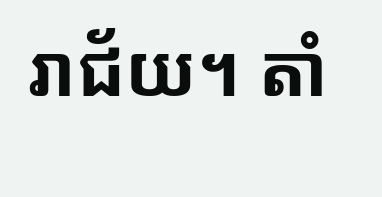រាជ័យ។ តាំ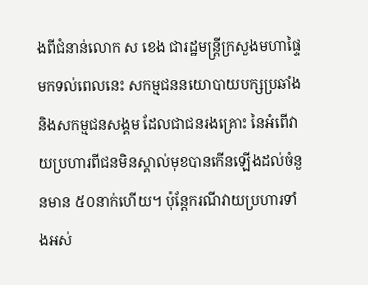ងពីជំនាន់លោក ស ខេង ជារដ្ឋមន្ត្រីក្រសួងមហាផ្ទៃ មកទល់ពេលនេះ សកម្មជននយោបាយបក្សប្រឆាំង និងសកម្មជនសង្គម ដែលជាជនរងគ្រោះ នៃអំពើវាយប្រហារពីជនមិនស្គាល់មុខបានកើនឡើងដល់ចំនួនមាន ៥០នាក់ហើយ។ ប៉ុន្តែករណីវាយប្រហារទាំងអស់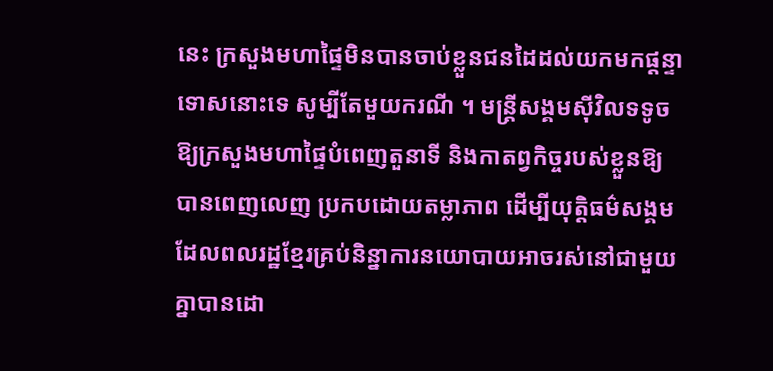នេះ ក្រសួងមហាផ្ទៃមិនបានចាប់ខ្លួនជនដៃដល់យកមកផ្ដន្ទាទោសនោះទេ សូម្បីតែមួយករណី ។ មន្ត្រីសង្គមស៊ីវិលទទូចឱ្យក្រសួងមហាផ្ទៃបំពេញតួនាទី និងកាតព្វកិច្ចរបស់ខ្លួនឱ្យបានពេញលេញ ប្រកបដោយតម្លាភាព ដើម្បីយុត្តិធម៌សង្គម ដែលពលរដ្ឋខ្មែរគ្រប់និន្នាការនយោបាយអាចរស់នៅជាមួយគ្នាបានដោ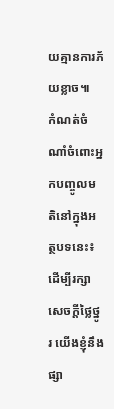យគ្មានការភ័យខ្លាច៕
កំណត់ចំណាំចំពោះអ្នកបញ្ចូលមតិនៅក្នុងអត្ថបទនេះ៖ ដើម្បីរក្សាសេចក្ដីថ្លៃថ្នូរ យើងខ្ញុំនឹងផ្សា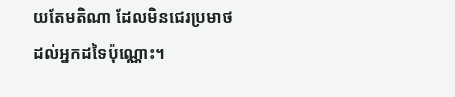យតែមតិណា ដែលមិនជេរប្រមាថដល់អ្នកដទៃប៉ុណ្ណោះ។